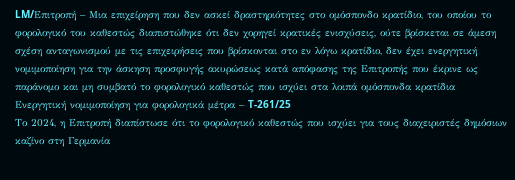LM/Επιτροπή – Μια επιχείρηση που δεν ασκεί δραστηριότητες στο ομόσπονδο κρατίδιο, του οποίου το φορολογικό του καθεστώς διαπιστώθηκε ότι δεν χορηγεί κρατικές ενισχύσεις, ούτε βρίσκεται σε άμεση σχέση ανταγωνισμού με τις επιχειρήσεις που βρίσκονται στο εν λόγω κρατίδιο, δεν έχει ενεργητική νομιμοποίηση για την άσκηση προσφυγής ακυρώσεως κατά απόφασης της Επιτροπής που έκρινε ως παράνομο και μη συμβατό το φορολογικό καθεστώς που ισχύει στα λοιπά ομόσπονδα κρατίδια
Ενεργητική νομιμοποίηση για φορολογικά μέτρα – T-261/25
Το 2024, η Επιτροπή διαπίστωσε ότι το φορολογικό καθεστώς που ισχύει για τους διαχειριστές δημόσιων καζίνο στη Γερμανία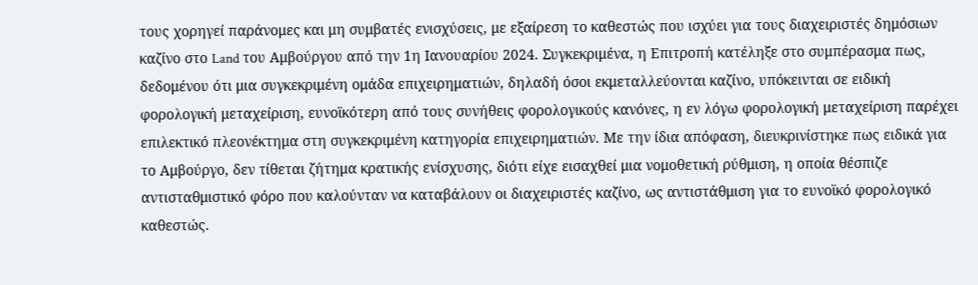τους χορηγεί παράνομες και μη συμβατές ενισχύσεις, με εξαίρεση το καθεστώς που ισχύει για τους διαχειριστές δημόσιων καζίνο στο Land του Αμβούργου από την 1η Ιανουαρίου 2024. Συγκεκριμένα, η Επιτροπή κατέληξε στο συμπέρασμα πως, δεδομένου ότι μια συγκεκριμένη ομάδα επιχειρηματιών, δηλαδή όσοι εκμεταλλεύονται καζίνο, υπόκεινται σε ειδική φορολογική μεταχείριση, ευνοϊκότερη από τους συνήθεις φορολογικούς κανόνες, η εν λόγω φορολογική μεταχείριση παρέχει επιλεκτικό πλεονέκτημα στη συγκεκριμένη κατηγορία επιχειρηματιών. Με την ίδια απόφαση, διευκρινίστηκε πως ειδικά για το Αμβούργο, δεν τίθεται ζήτημα κρατικής ενίσχυσης, διότι είχε εισαχθεί μια νομοθετική ρύθμιση, η οποία θέσπιζε αντισταθμιστικό φόρο που καλούνταν να καταβάλουν οι διαχειριστές καζίνο, ως αντιστάθμιση για το ευνοϊκό φορολογικό καθεστώς.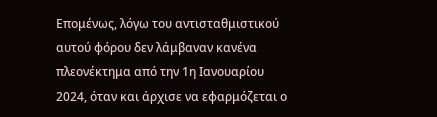Επομένως, λόγω του αντισταθμιστικού αυτού φόρου δεν λάμβαναν κανένα πλεονέκτημα από την 1η Ιανουαρίου 2024, όταν και άρχισε να εφαρμόζεται ο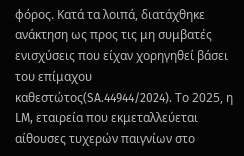φόρος. Κατά τα λοιπά, διατάχθηκε ανάκτηση ως προς τις μη συμβατές ενισχύσεις που είχαν χορηγηθεί βάσει του επίμαχου καθεστώτος(SA.44944/2024). Το 2025, η LM, εταιρεία που εκμεταλλεύεται αίθουσες τυχερών παιγνίων στο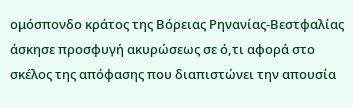ομόσπονδο κράτος της Βόρειας Ρηνανίας-Βεστφαλίας άσκησε προσφυγή ακυρώσεως σε ό,τι αφορά στο σκέλος της απόφασης που διαπιστώνει την απουσία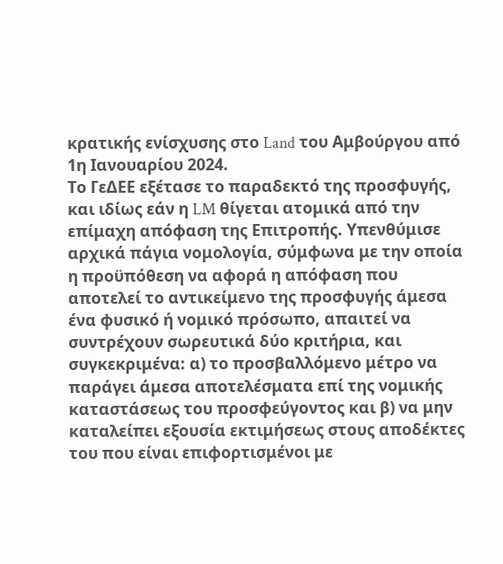κρατικής ενίσχυσης στο Land του Αμβούργου από 1η Ιανουαρίου 2024.
Το ΓεΔΕΕ εξέτασε το παραδεκτό της προσφυγής, και ιδίως εάν η LM θίγεται ατομικά από την επίμαχη απόφαση της Επιτροπής. Υπενθύμισε αρχικά πάγια νομολογία, σύμφωνα με την οποία η προϋπόθεση να αφορά η απόφαση που αποτελεί το αντικείμενο της προσφυγής άμεσα ένα φυσικό ή νομικό πρόσωπο, απαιτεί να συντρέχουν σωρευτικά δύο κριτήρια, και συγκεκριμένα: α) το προσβαλλόμενο μέτρο να παράγει άμεσα αποτελέσματα επί της νομικής καταστάσεως του προσφεύγοντος και β) να μην καταλείπει εξουσία εκτιμήσεως στους αποδέκτες του που είναι επιφορτισμένοι με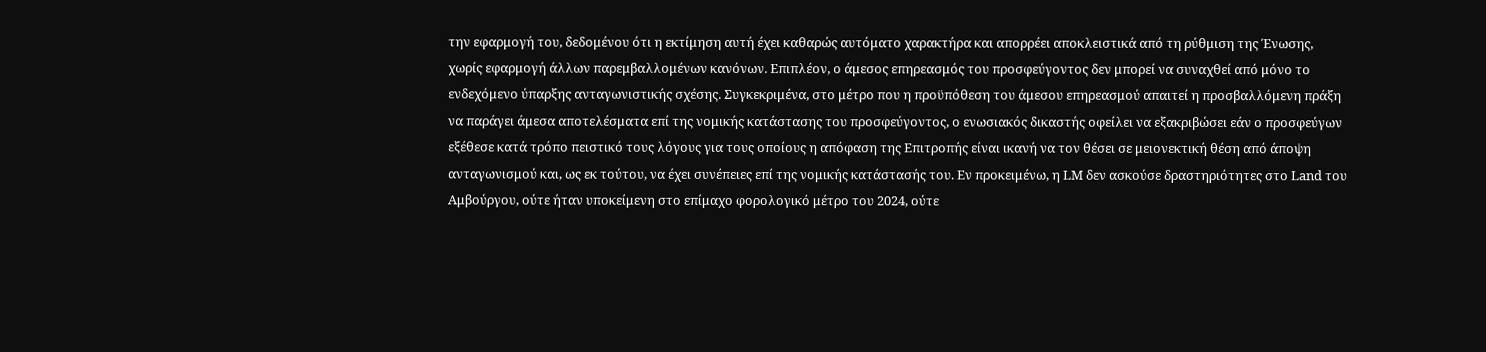την εφαρμογή του, δεδομένου ότι η εκτίμηση αυτή έχει καθαρώς αυτόματο χαρακτήρα και απορρέει αποκλειστικά από τη ρύθμιση της Ένωσης, χωρίς εφαρμογή άλλων παρεμβαλλομένων κανόνων. Επιπλέον, ο άμεσος επηρεασμός του προσφεύγοντος δεν μπορεί να συναχθεί από μόνο το ενδεχόμενο ύπαρξης ανταγωνιστικής σχέσης. Συγκεκριμένα, στο μέτρο που η προϋπόθεση του άμεσου επηρεασμού απαιτεί η προσβαλλόμενη πράξη να παράγει άμεσα αποτελέσματα επί της νομικής κατάστασης του προσφεύγοντος, ο ενωσιακός δικαστής οφείλει να εξακριβώσει εάν ο προσφεύγων εξέθεσε κατά τρόπο πειστικό τους λόγους για τους οποίους η απόφαση της Επιτροπής είναι ικανή να τον θέσει σε μειονεκτική θέση από άποψη ανταγωνισμού και, ως εκ τούτου, να έχει συνέπειες επί της νομικής κατάστασής του. Εν προκειμένω, η LM δεν ασκούσε δραστηριότητες στο Land του Αμβούργου, ούτε ήταν υποκείμενη στο επίμαχο φορολογικό μέτρο του 2024, ούτε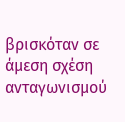βρισκόταν σε άμεση σχέση ανταγωνισμού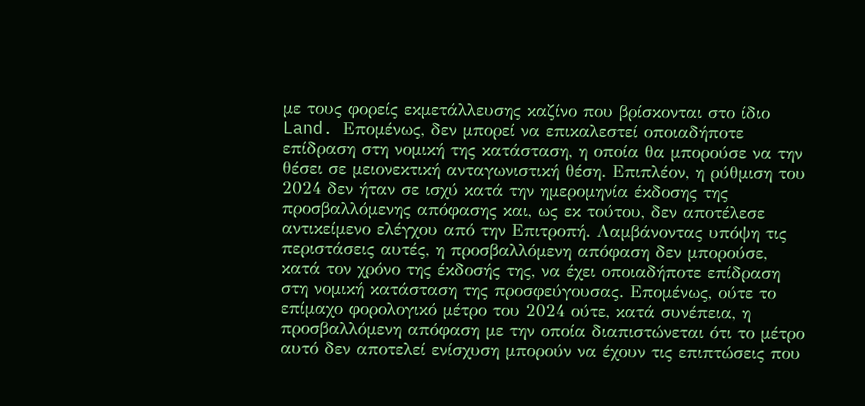με τους φορείς εκμετάλλευσης καζίνο που βρίσκονται στο ίδιο Land. Επομένως, δεν μπορεί να επικαλεστεί οποιαδήποτε επίδραση στη νομική της κατάσταση, η οποία θα μπορούσε να την θέσει σε μειονεκτική ανταγωνιστική θέση. Επιπλέον, η ρύθμιση του 2024 δεν ήταν σε ισχύ κατά την ημερομηνία έκδοσης της προσβαλλόμενης απόφασης και, ως εκ τούτου, δεν αποτέλεσε αντικείμενο ελέγχου από την Επιτροπή. Λαμβάνοντας υπόψη τις περιστάσεις αυτές, η προσβαλλόμενη απόφαση δεν μπορούσε, κατά τον χρόνο της έκδοσής της, να έχει οποιαδήποτε επίδραση στη νομική κατάσταση της προσφεύγουσας. Επομένως, ούτε το επίμαχο φορολογικό μέτρο του 2024 ούτε, κατά συνέπεια, η προσβαλλόμενη απόφαση με την οποία διαπιστώνεται ότι το μέτρο αυτό δεν αποτελεί ενίσχυση μπορούν να έχουν τις επιπτώσεις που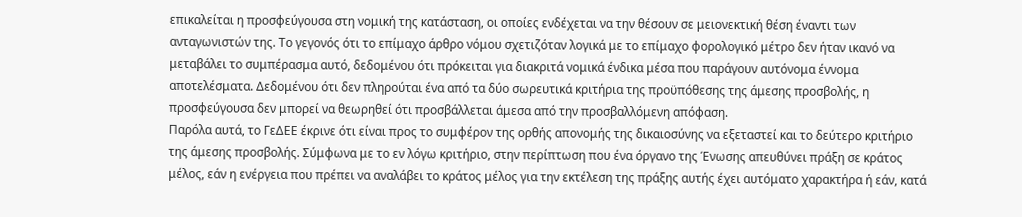επικαλείται η προσφεύγουσα στη νομική της κατάσταση, οι οποίες ενδέχεται να την θέσουν σε μειονεκτική θέση έναντι των ανταγωνιστών της. Το γεγονός ότι το επίμαχο άρθρο νόμου σχετιζόταν λογικά με το επίμαχο φορολογικό μέτρο δεν ήταν ικανό να μεταβάλει το συμπέρασμα αυτό, δεδομένου ότι πρόκειται για διακριτά νομικά ένδικα μέσα που παράγουν αυτόνομα έννομα αποτελέσματα. Δεδομένου ότι δεν πληρούται ένα από τα δύο σωρευτικά κριτήρια της προϋπόθεσης της άμεσης προσβολής, η προσφεύγουσα δεν μπορεί να θεωρηθεί ότι προσβάλλεται άμεσα από την προσβαλλόμενη απόφαση.
Παρόλα αυτά, το ΓεΔΕΕ έκρινε ότι είναι προς το συμφέρον της ορθής απονομής της δικαιοσύνης να εξεταστεί και το δεύτερο κριτήριο της άμεσης προσβολής. Σύμφωνα με το εν λόγω κριτήριο, στην περίπτωση που ένα όργανο της Ένωσης απευθύνει πράξη σε κράτος μέλος, εάν η ενέργεια που πρέπει να αναλάβει το κράτος μέλος για την εκτέλεση της πράξης αυτής έχει αυτόματο χαρακτήρα ή εάν, κατά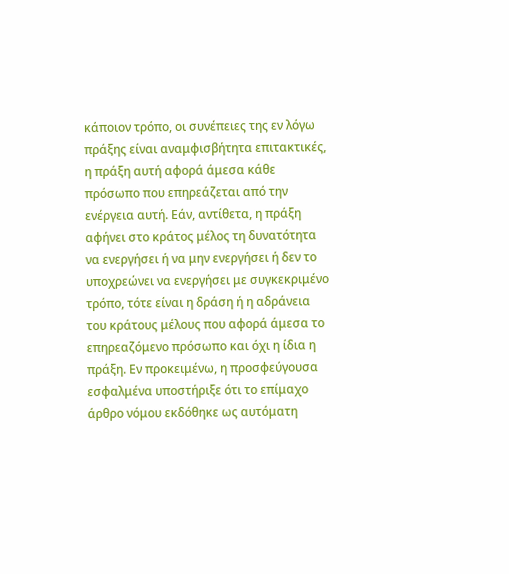κάποιον τρόπο, οι συνέπειες της εν λόγω πράξης είναι αναμφισβήτητα επιτακτικές, η πράξη αυτή αφορά άμεσα κάθε πρόσωπο που επηρεάζεται από την ενέργεια αυτή. Εάν, αντίθετα, η πράξη αφήνει στο κράτος μέλος τη δυνατότητα να ενεργήσει ή να μην ενεργήσει ή δεν το υποχρεώνει να ενεργήσει με συγκεκριμένο τρόπο, τότε είναι η δράση ή η αδράνεια του κράτους μέλους που αφορά άμεσα το επηρεαζόμενο πρόσωπο και όχι η ίδια η πράξη. Εν προκειμένω, η προσφεύγουσα εσφαλμένα υποστήριξε ότι το επίμαχο άρθρο νόμου εκδόθηκε ως αυτόματη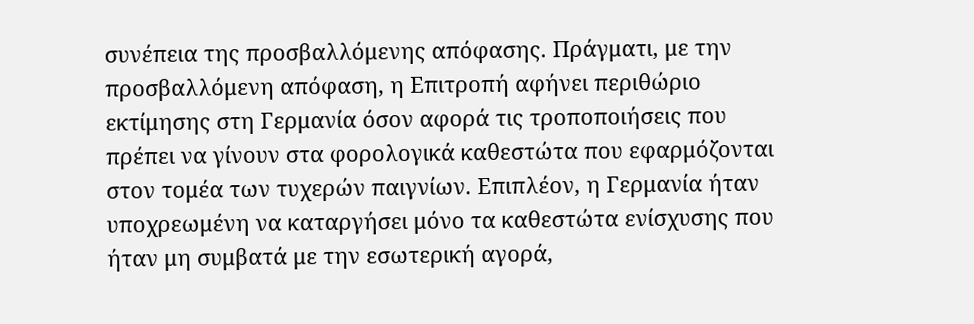συνέπεια της προσβαλλόμενης απόφασης. Πράγματι, με την προσβαλλόμενη απόφαση, η Επιτροπή αφήνει περιθώριο εκτίμησης στη Γερμανία όσον αφορά τις τροποποιήσεις που πρέπει να γίνουν στα φορολογικά καθεστώτα που εφαρμόζονται στον τομέα των τυχερών παιγνίων. Επιπλέον, η Γερμανία ήταν υποχρεωμένη να καταργήσει μόνο τα καθεστώτα ενίσχυσης που ήταν μη συμβατά με την εσωτερική αγορά,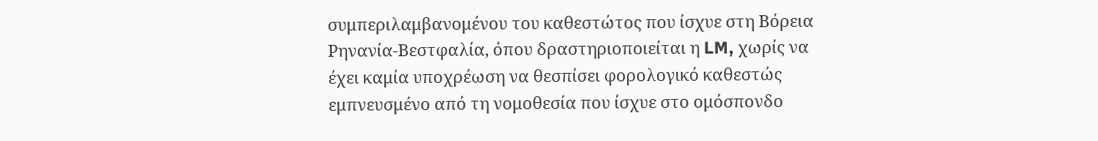συμπεριλαμβανομένου του καθεστώτος που ίσχυε στη Βόρεια Ρηνανία-Βεστφαλία, όπου δραστηριοποιείται η LM, χωρίς να έχει καμία υποχρέωση να θεσπίσει φορολογικό καθεστώς εμπνευσμένο από τη νομοθεσία που ίσχυε στο ομόσπονδο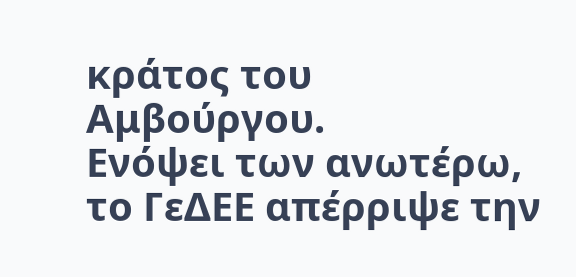κράτος του Αμβούργου.
Ενόψει των ανωτέρω, το ΓεΔΕΕ απέρριψε την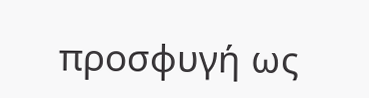προσφυγή ως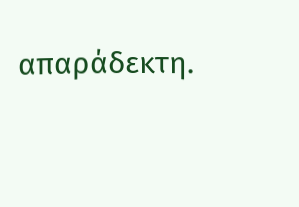απαράδεκτη.